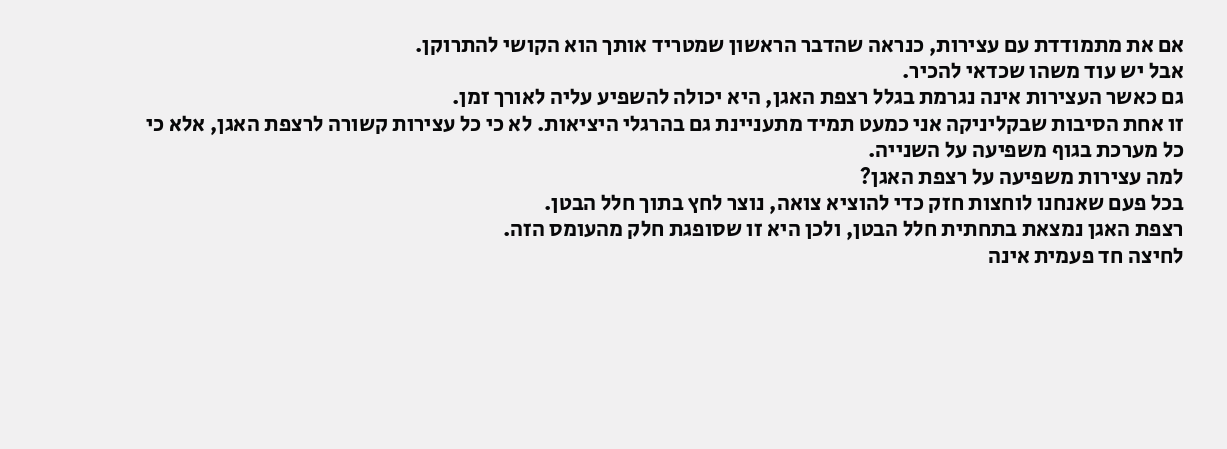אם את מתמודדת עם עצירות, כנראה שהדבר הראשון שמטריד אותך הוא הקושי להתרוקן.
אבל יש עוד משהו שכדאי להכיר.
גם כאשר העצירות אינה נגרמת בגלל רצפת האגן, היא יכולה להשפיע עליה לאורך זמן.
זו אחת הסיבות שבקליניקה אני כמעט תמיד מתעניינת גם בהרגלי היציאות. לא כי כל עצירות קשורה לרצפת האגן, אלא כי כל מערכת בגוף משפיעה על השנייה.
למה עצירות משפיעה על רצפת האגן?
בכל פעם שאנחנו לוחצות חזק כדי להוציא צואה, נוצר לחץ בתוך חלל הבטן.
רצפת האגן נמצאת בתחתית חלל הבטן, ולכן היא זו שסופגת חלק מהעומס הזה.
לחיצה חד פעמית אינה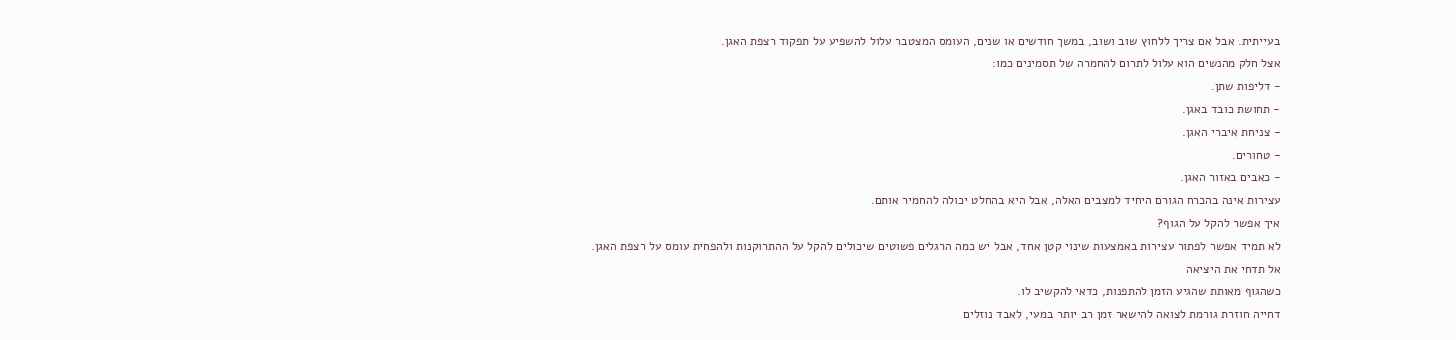בעייתית. אבל אם צריך ללחוץ שוב ושוב, במשך חודשים או שנים, העומס המצטבר עלול להשפיע על תפקוד רצפת האגן.
אצל חלק מהנשים הוא עלול לתרום להחמרה של תסמינים כמו:
- דליפות שתן.
- תחושת כובד באגן.
- צניחת איברי האגן.
- טחורים.
- כאבים באזור האגן.
עצירות אינה בהכרח הגורם היחיד למצבים האלה, אבל היא בהחלט יכולה להחמיר אותם.
איך אפשר להקל על הגוף?
לא תמיד אפשר לפתור עצירות באמצעות שינוי קטן אחד, אבל יש כמה הרגלים פשוטים שיכולים להקל על ההתרוקנות ולהפחית עומס על רצפת האגן.
אל תדחי את היציאה
כשהגוף מאותת שהגיע הזמן להתפנות, כדאי להקשיב לו.
דחייה חוזרת גורמת לצואה להישאר זמן רב יותר במעי, לאבד נוזלים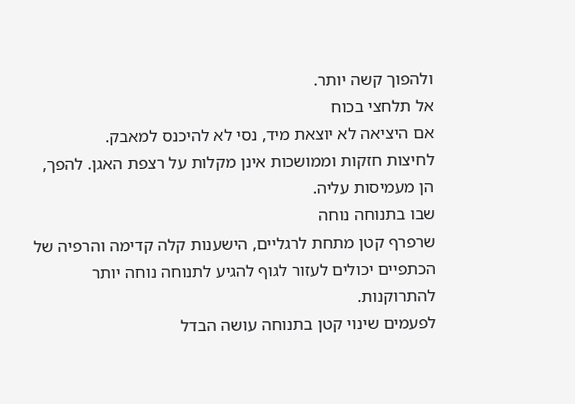ולהפוך קשה יותר.
אל תלחצי בכוח
אם היציאה לא יוצאת מיד, נסי לא להיכנס למאבק.
לחיצות חזקות וממושכות אינן מקלות על רצפת האגן. להפך, הן מעמיסות עליה.
שבו בתנוחה נוחה
שרפרף קטן מתחת לרגליים, הישענות קלה קדימה והרפיה של הכתפיים יכולים לעזור לגוף להגיע לתנוחה נוחה יותר להתרוקנות.
לפעמים שינוי קטן בתנוחה עושה הבדל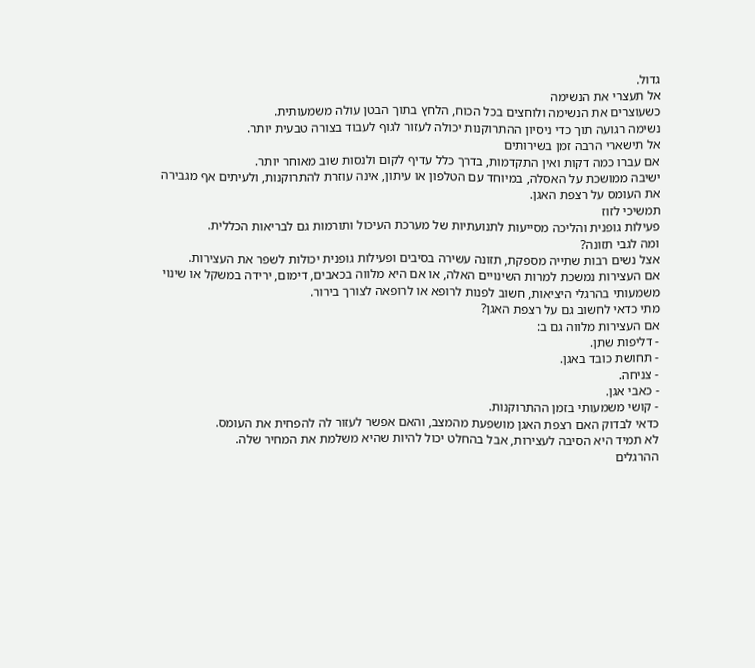גדול.
אל תעצרי את הנשימה
כשעוצרים את הנשימה ולוחצים בכל הכוח, הלחץ בתוך הבטן עולה משמעותית.
נשימה רגועה תוך כדי ניסיון ההתרוקנות יכולה לעזור לגוף לעבוד בצורה טבעית יותר.
אל תישארי הרבה זמן בשירותים
אם עברו כמה דקות ואין התקדמות, בדרך כלל עדיף לקום ולנסות שוב מאוחר יותר.
ישיבה ממושכת על האסלה, במיוחד עם הטלפון או עיתון, אינה עוזרת להתרוקנות, ולעיתים אף מגבירה את העומס על רצפת האגן.
תמשיכי לזוז
פעילות גופנית והליכה מסייעות לתנועתיות של מערכת העיכול ותורמות גם לבריאות הכללית.
ומה לגבי תזונה?
אצל נשים רבות שתייה מספקת, תזונה עשירה בסיבים ופעילות גופנית יכולות לשפר את העצירות.
אם העצירות נמשכת למרות השינויים האלה, או אם היא מלווה בכאבים, דימום, ירידה במשקל או שינוי משמעותי בהרגלי היציאות, חשוב לפנות לרופא או לרופאה לצורך בירור.
מתי כדאי לחשוב גם על רצפת האגן?
אם העצירות מלווה גם ב:
- דליפות שתן.
- תחושת כובד באגן.
- צניחה.
- כאבי אגן.
- קושי משמעותי בזמן ההתרוקנות.
כדאי לבדוק האם רצפת האגן מושפעת מהמצב, והאם אפשר לעזור לה להפחית את העומס.
לא תמיד היא הסיבה לעצירות, אבל בהחלט יכול להיות שהיא משלמת את המחיר שלה.
ההרגלים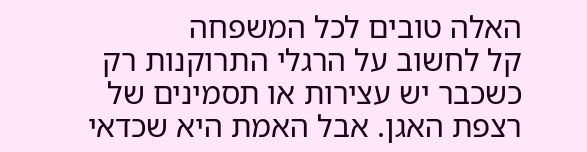האלה טובים לכל המשפחה
קל לחשוב על הרגלי התרוקנות רק כשכבר יש עצירות או תסמינים של רצפת האגן. אבל האמת היא שכדאי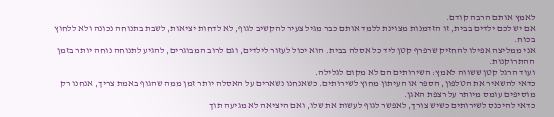לאמץ אותם הרבה קודם.
אם יש לכם ילדים בבית, זו הזדמנות מצוינת ללמד אותם כבר מגיל צעיר להקשיב לגוף, לא לדחות יציאות, לשבת בתנוחה נכונה ולא ללחוץ בכוח.
אני ממליצה אפילו להחזיק שרפרף קטן ליד כל אסלה בבית. הוא יכול לעזור לילדים, וגם לרוב המבוגרים, להגיע לתנוחה נוחה יותר בזמן ההתרוקנות.
ועוד הרגל קטן ששווה לאמץ: השירותים הם לא מקום לגלילה.
כדאי להשאיר את הטלפון, הספר או העיתון מחוץ לשירותים. כשאנחנו נשארים על האסלה יותר זמן ממה שהגוף באמת צריך, אנחנו רק מוסיפים עומס מיותר על רצפת האגן.
כדאי להיכנס לשירותים כשיש צורך, לאפשר לגוף לעשות את שלו, ואם היציאה לא מגיעה תוך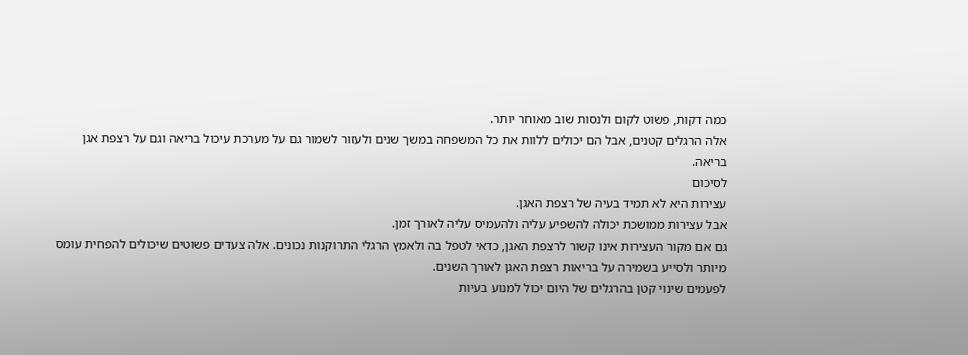כמה דקות, פשוט לקום ולנסות שוב מאוחר יותר.
אלה הרגלים קטנים, אבל הם יכולים ללוות את כל המשפחה במשך שנים ולעזור לשמור גם על מערכת עיכול בריאה וגם על רצפת אגן בריאה.
לסיכום
עצירות היא לא תמיד בעיה של רצפת האגן.
אבל עצירות ממושכת יכולה להשפיע עליה ולהעמיס עליה לאורך זמן.
גם אם מקור העצירות אינו קשור לרצפת האגן, כדאי לטפל בה ולאמץ הרגלי התרוקנות נכונים. אלה צעדים פשוטים שיכולים להפחית עומס מיותר ולסייע בשמירה על בריאות רצפת האגן לאורך השנים.
לפעמים שינוי קטן בהרגלים של היום יכול למנוע בעיות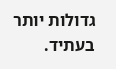גדולות יותר בעתיד.